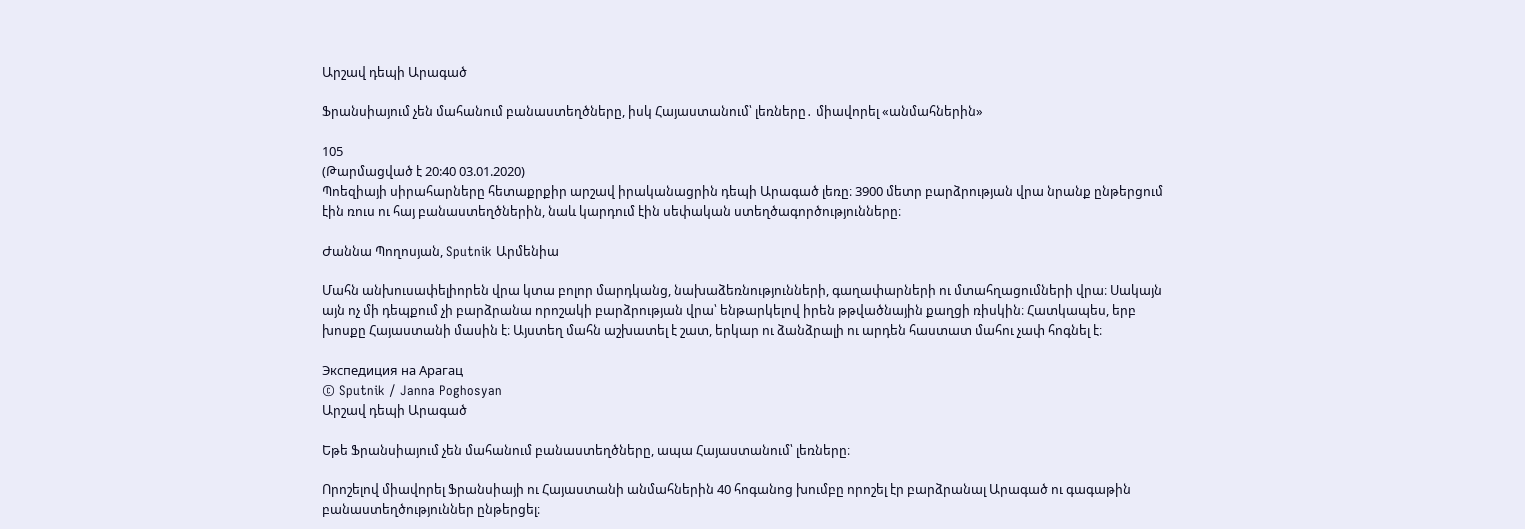Արշավ դեպի Արագած

Ֆրանսիայում չեն մահանում բանաստեղծները, իսկ Հայաստանում՝ լեռները․ միավորել «անմահներին»

105
(Թարմացված է 20:40 03.01.2020)
Պոեզիայի սիրահարները հետաքրքիր արշավ իրականացրին դեպի Արագած լեռը։ 3900 մետր բարձրության վրա նրանք ընթերցում էին ռուս ու հայ բանաստեղծներին, նաև կարդում էին սեփական ստեղծագործությունները։

Ժաննա Պողոսյան, Sputnik Արմենիա

Մահն անխուսափելիորեն վրա կտա բոլոր մարդկանց, նախաձեռնությունների, գաղափարների ու մտահղացումների վրա։ Սակայն այն ոչ մի դեպքում չի բարձրանա որոշակի բարձրության վրա՝ ենթարկելով իրեն թթվածնային քաղցի ռիսկին։ Հատկապես, երբ խոսքը Հայաստանի մասին է։ Այստեղ մահն աշխատել է շատ, երկար ու ձանձրալի ու արդեն հաստատ մահու չափ հոգնել է։

Экспедиция на Арагац
© Sputnik / Janna Poghosyan
Արշավ դեպի Արագած

Եթե Ֆրանսիայում չեն մահանում բանաստեղծները, ապա Հայաստանում՝ լեռները։

Որոշելով միավորել Ֆրանսիայի ու Հայաստանի անմահներին 40 հոգանոց խումբը որոշել էր բարձրանալ Արագած ու գագաթին բանաստեղծություններ ընթերցել։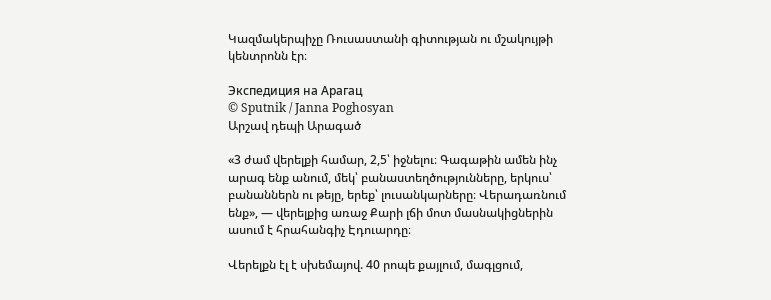Կազմակերպիչը Ռուսաստանի գիտության ու մշակույթի կենտրոնն էր։

Экспедиция на Арагац
© Sputnik / Janna Poghosyan
Արշավ դեպի Արագած

«3 ժամ վերելքի համար, 2,5՝ իջնելու։ Գագաթին ամեն ինչ արագ ենք անում, մեկ՝ բանաստեղծությունները, երկուս՝ բանաններն ու թեյը, երեք՝ լուսանկարները։ Վերադառնում ենք», — վերելքից առաջ Քարի լճի մոտ մասնակիցներին ասում է հրահանգիչ Էդուարդը։

Վերելքն էլ է սխեմայով. 40 րոպե քայլում, մագլցում,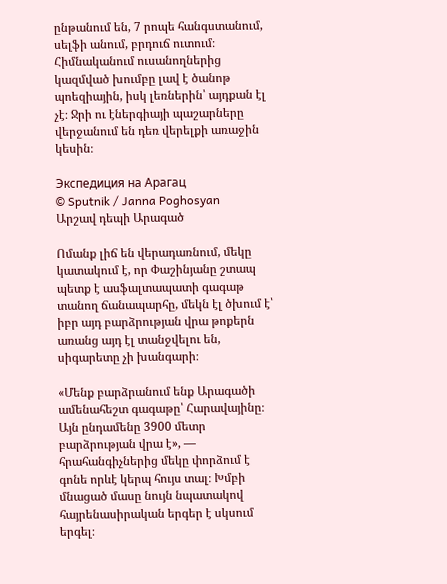ընթանում են, 7 րոպե հանգստանում, սելֆի անում, բրդուճ ուտում։ Հիմնականում ուսանողներից կազմված խումբը լավ է ծանոթ պոեզիային, իսկ լեռներին՝ այդքան էլ չէ։ Ջրի ու էներգիայի պաշարները վերջանում են դեռ վերելքի առաջին կեսին։

Экспедиция на Арагац
© Sputnik / Janna Poghosyan
Արշավ դեպի Արագած

Ոմանք լիճ են վերադառնում, մեկը կատակում է, որ Փաշինյանը շտապ պետք է ասֆալտապատի գագաթ տանող ճանապարհը, մեկն էլ ծխում է՝ իբր այդ բարձրության վրա թոքերն առանց այդ էլ տանջվելու են, սիգարետը չի խանգարի։

«Մենք բարձրանում ենք Արագածի ամենահեշտ գագաթը՝ Հարավայինը։ Այն ընդամենը 3900 մետր բարձրության վրա է», — հրահանգիչներից մեկը փորձում է գոնե որևէ կերպ հույս տալ։ Խմբի մնացած մասը նույն նպատակով հայրենասիրական երգեր է սկսում երգել։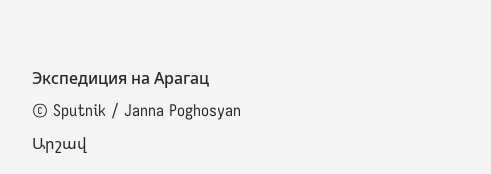Экспедиция на Арагац
© Sputnik / Janna Poghosyan
Արշավ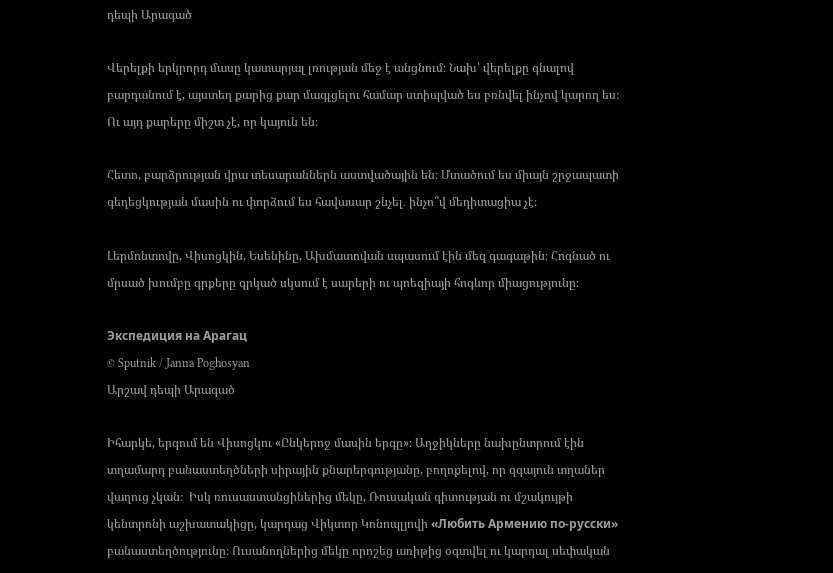դեպի Արագած

Վերելքի երկրորդ մասը կատարյալ լռության մեջ է անցնում։ Նախ՝ վերելքը գնալով բարդանում է, այստեղ քարից քար մագլցելու համար ստիպված ես բռնվել ինչով կարող ես։ Ու այդ քարերը միշտ չէ, որ կայուն են։

Հետո, բարձրության վրա տեսարաններն աստվածային են։ Մտածում ես միայն շրջապատի գեղեցկության մասին ու փորձում ես հավասար շնչել․ ինչո՞վ մեդիտացիա չէ։

Լերմոնտովը, Վիսոցկին, Եսենինը, Ախմատովան սպասում էին մեզ գագաթին։ Հոգնած ու մրսած խումբը գրքերը գրկած սկսում է սարերի ու պոեզիայի հոգևոր միացությունը։

Экспедиция на Арагац
© Sputnik / Janna Poghosyan
Արշավ դեպի Արագած

Իհարկե, երգում են Վիսոցկու «Ընկերոջ մասին երգը»։ Աղջիկները նախընտրում էին տղամարդ բանաստեղծների սիրային քնարերգությանը, բողոքելով, որ զգայուն տղաներ վաղուց չկան։  Իսկ ռուսաստանցիներից մեկը, Ռուսական գիտության ու մշակույթի կենտրոնի աշխատակիցը, կարդաց Վիկտոր Կոնոպլյովի «Любить Армению по-русски» բանաստեղծությունը։ Ուսանողներից մեկը որոշեց առիթից օգտվել ու կարդալ սեփական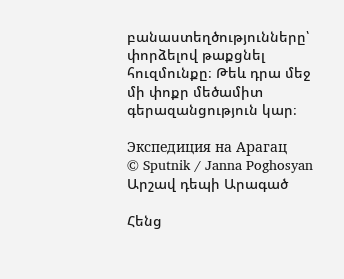բանաստեղծությունները՝ փորձելով թաքցնել հուզմունքը։ Թեև դրա մեջ մի փոքր մեծամիտ գերազանցություն կար։

Экспедиция на Арагац
© Sputnik / Janna Poghosyan
Արշավ դեպի Արագած

Հենց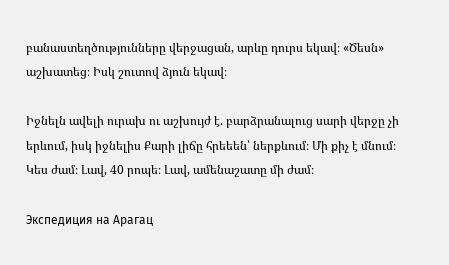բանաստեղծությունները վերջացան, արևը դուրս եկավ։ «Ծեսն» աշխատեց։ Իսկ շուտով ձյուն եկավ։

Իջնելն ավելի ուրախ ու աշխույժ է. բարձրանալուց սարի վերջը չի երևում, իսկ իջնելիս Քարի լիճը հրեեեն՝ ներքևում։ Մի քիչ է մնում։ Կես ժամ։ Լավ, 40 րոպե։ Լավ, ամենաշատը մի ժամ։

Экспедиция на Арагац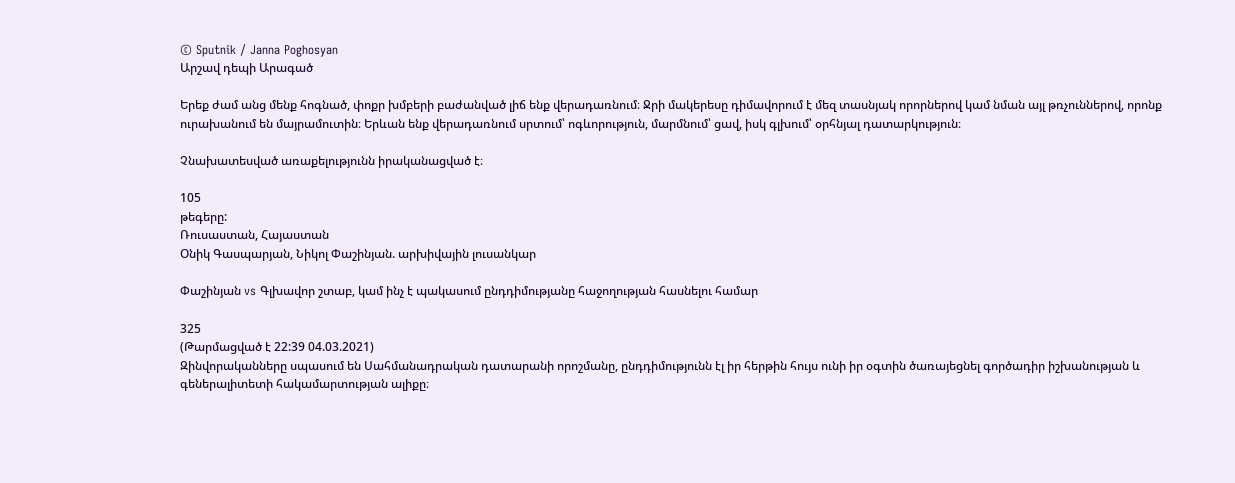© Sputnik / Janna Poghosyan
Արշավ դեպի Արագած

Երեք ժամ անց մենք հոգնած, փոքր խմբերի բաժանված լիճ ենք վերադառնում։ Ջրի մակերեսը դիմավորում է մեզ տասնյակ որորներով կամ նման այլ թռչուններով, որոնք ուրախանում են մայրամուտին։ Երևան ենք վերադառնում սրտում՝ ոգևորություն, մարմնում՝ ցավ, իսկ գլխում՝ օրհնյալ դատարկություն։

Չնախատեսված առաքելությունն իրականացված է։

105
թեգերը:
Ռուսաստան, Հայաստան
Օնիկ Գասպարյան, Նիկոլ Փաշինյան. արխիվային լուսանկար

Փաշինյան vs Գլխավոր շտաբ, կամ ինչ է պակասում ընդդիմությանը հաջողության հասնելու համար

325
(Թարմացված է 22:39 04.03.2021)
Զինվորականները սպասում են Սահմանադրական դատարանի որոշմանը, ընդդիմությունն էլ իր հերթին հույս ունի իր օգտին ծառայեցնել գործադիր իշխանության և գեներալիտետի հակամարտության ալիքը։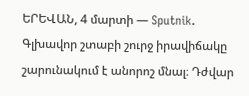ԵՐԵՎԱՆ, 4 մարտի — Sputnik. Գլխավոր շտաբի շուրջ իրավիճակը շարունակում է անորոշ մնալ։ Դժվար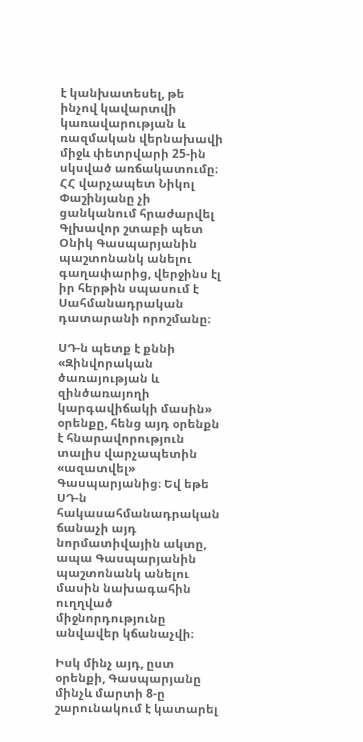է կանխատեսել, թե ինչով կավարտվի կառավարության և ռազմական վերնախավի միջև փետրվարի 25-ին սկսված առճակատումը։ ՀՀ վարչապետ Նիկոլ Փաշինյանը չի ցանկանում հրաժարվել Գլխավոր շտաբի պետ Օնիկ Գասպարյանին պաշտոնանկ անելու գաղափարից, վերջինս էլ իր հերթին սպասում է Սահմանադրական դատարանի որոշմանը։

ՍԴ-ն պետք է քննի «Զինվորական ծառայության և զինծառայողի կարգավիճակի մասին» օրենքը, հենց այդ օրենքն է հնարավորություն տալիս վարչապետին «ազատվել» Գասպարյանից։ Եվ եթե ՍԴ-ն հակասահմանադրական ճանաչի այդ նորմատիվային ակտը, ապա Գասպարյանին պաշտոնանկ անելու մասին նախագահին ուղղված միջնորդությունը անվավեր կճանաչվի։

Իսկ մինչ այդ, ըստ օրենքի, Գասպարյանը մինչև մարտի 8-ը շարունակում է կատարել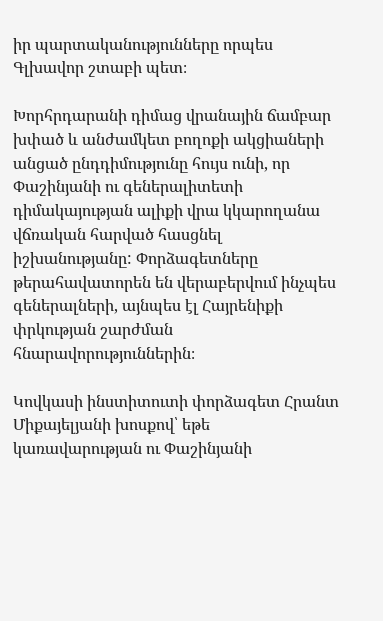իր պարտականությունները որպես Գլխավոր շտաբի պետ։

Խորհրդարանի դիմաց վրանային ճամբար խփած և անժամկետ բողոքի ակցիաների անցած ընդդիմությունը հույս ունի, որ Փաշինյանի ու գեներալիտետի դիմակայության ալիքի վրա կկարողանա վճռական հարված հասցնել իշխանությանը: Փորձագետները թերահավատորեն են վերաբերվում ինչպես գեներալների, այնպես էլ Հայրենիքի փրկության շարժման հնարավորություններին։

Կովկասի ինստիտուտի փորձագետ Հրանտ Միքայելյանի խոսքով՝ եթե կառավարության ու Փաշինյանի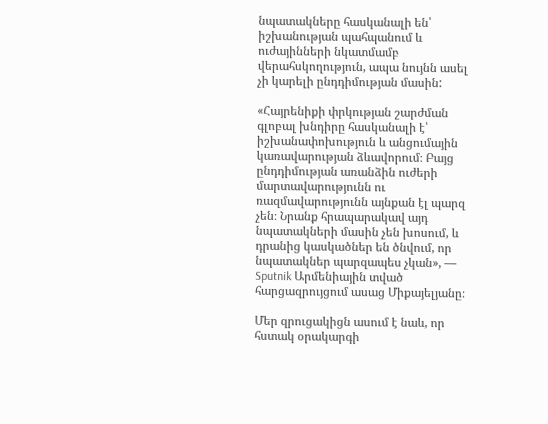նպատակները հասկանալի են՝ իշխանության պահպանում և ուժայինների նկատմամբ վերահսկողություն, ապա նույնն ասել չի կարելի ընդդիմության մասին:

«Հայրենիքի փրկության շարժման գլոբալ խնդիրը հասկանալի է՝ իշխանափոխություն և անցումային կառավարության ձևավորում։ Բայց ընդդիմության առանձին ուժերի մարտավարությունն ու ռազմավարությունն այնքան էլ պարզ չեն։ Նրանք հրապարակավ այդ նպատակների մասին չեն խոսում, և դրանից կասկածներ են ծնվում, որ նպատակներ պարզապես չկան», — Sputnik Արմենիային տված հարցազրույցում ասաց Միքայելյանը։

Մեր զրուցակիցն ասում է նաև, որ հստակ օրակարգի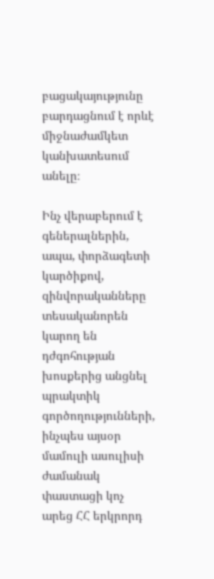բացակայությունը բարդացնում է որևէ միջնաժամկետ կանխատեսում անելը։

Ինչ վերաբերում է գեներալներին, ապա, փորձագետի կարծիքով, զինվորականները տեսականորեն կարող են դժգոհության խոսքերից անցնել պրակտիկ գործողությունների, ինչպես այսօր մամուլի ասուլիսի ժամանակ փաստացի կոչ արեց ՀՀ երկրորդ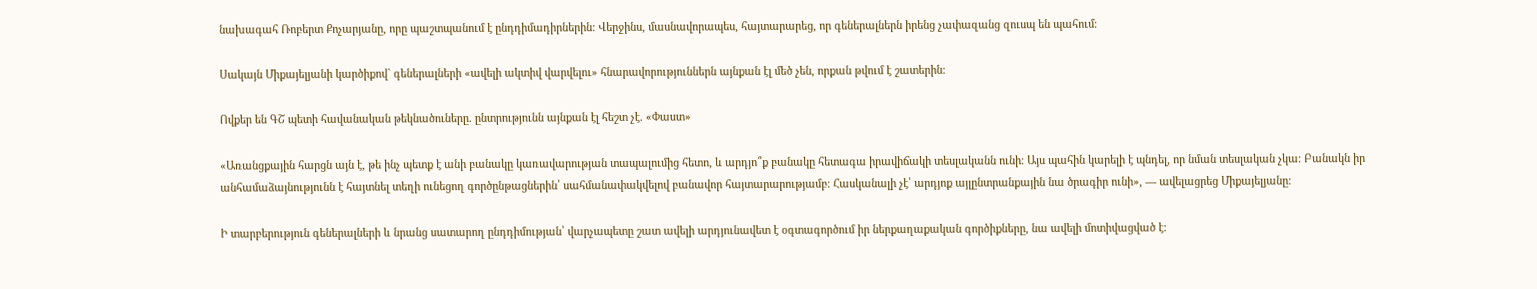նախագահ Ռոբերտ Քոչարյանը, որը պաշտպանում է ընդդիմադիրներին: Վերջինս, մասնավորապես, հայտարարեց, որ գեներալներն իրենց չափազանց զուսպ են պահում։

Սակայն Միքայելյանի կարծիքով` գեներալների «ավելի ակտիվ վարվելու» հնարավորություններն այնքան էլ մեծ չեն, որքան թվում է շատերին։

Ովքեր են ԳՇ պետի հավանական թեկնածուները. ընտրությունն այնքան էլ հեշտ չէ. «Փաստ»

«Առանցքային հարցն այն է, թե ինչ պետք է անի բանակը կառավարության տապալումից հետո, և արդյո՞ք բանակը հետագա իրավիճակի տեսլականն ունի։ Այս պահին կարելի է պնդել, որ նման տեսլական չկա։ Բանակն իր անհամաձայնությունն է հայտնել տեղի ունեցող գործընթացներին՝ սահմանափակվելով բանավոր հայտարարությամբ։ Հասկանալի չէ՝ արդյոք այլընտրանքային նա ծրագիր ունի», — ավելացրեց Միքայելյանը։

Ի տարբերություն գեներալների և նրանց սատարող ընդդիմության՝ վարչապետը շատ ավելի արդյունավետ է օգտագործում իր ներքաղաքական գործիքները, նա ավելի մոտիվացված է։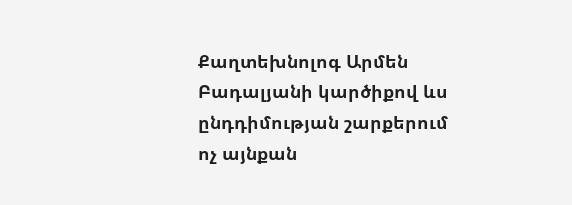Քաղտեխնոլոգ Արմեն Բադալյանի կարծիքով ևս ընդդիմության շարքերում ոչ այնքան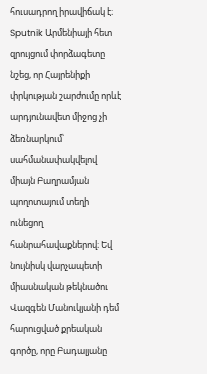հուսադրող իրավիճակ է։ Sputnik Արմենիայի հետ զրույցում փորձագետը նշեց, որ Հայրենիքի փրկության շարժումը որևէ արդյունավետ միջոց չի ձեռնարկում՝ սահմանափակվելով միայն Բաղրամյան պողոտայում տեղի ունեցող հանրահավաքներով։ Եվ նույնիսկ վարչապետի միասնական թեկնածու Վազգեն Մանուկյանի դեմ հարուցված քրեական գործը, որը Բադալյանը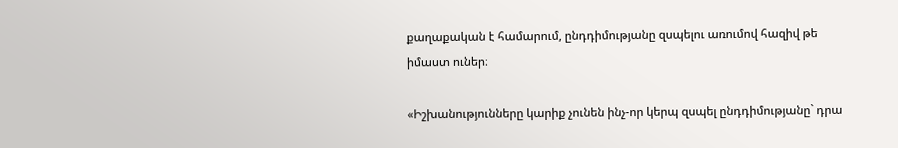քաղաքական է համարում, ընդդիմությանը զսպելու առումով հազիվ թե իմաստ ուներ։

«Իշխանությունները կարիք չունեն ինչ-որ կերպ զսպել ընդդիմությանը` դրա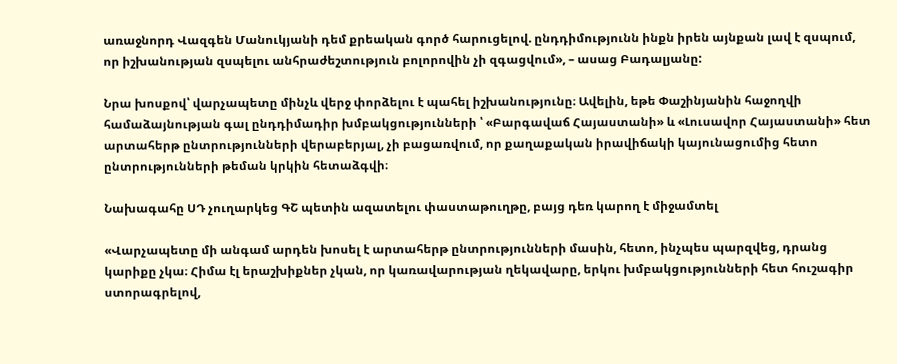առաջնորդ Վազգեն Մանուկյանի դեմ քրեական գործ հարուցելով. ընդդիմությունն ինքն իրեն այնքան լավ է զսպում, որ իշխանության զսպելու անհրաժեշտություն բոլորովին չի զգացվում», – ասաց Բադալյանը:

Նրա խոսքով՝ վարչապետը մինչև վերջ փորձելու է պահել իշխանությունը։ Ավելին, եթե Փաշինյանին հաջողվի համաձայնության գալ ընդդիմադիր խմբակցությունների ՝ «Բարգավաճ Հայաստանի» և «Լուսավոր Հայաստանի» հետ արտահերթ ընտրությունների վերաբերյալ, չի բացառվում, որ քաղաքական իրավիճակի կայունացումից հետո ընտրությունների թեման կրկին հետաձգվի։

Նախագահը ՍԴ չուղարկեց ԳՇ պետին ազատելու փաստաթուղթը, բայց դեռ կարող է միջամտել

«Վարչապետը մի անգամ արդեն խոսել է արտահերթ ընտրությունների մասին, հետո, ինչպես պարզվեց, դրանց կարիքը չկա։ Հիմա էլ երաշխիքներ չկան, որ կառավարության ղեկավարը, երկու խմբակցությունների հետ հուշագիր ստորագրելով,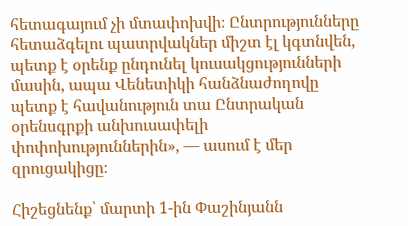հետագայում չի մտափոխվի։ Ընտրությունները հետաձգելու պատրվակներ միշտ էլ կգտնվեն, պետք է օրենք ընդունել կուսակցությունների մասին, ապա Վենետիկի հանձնաժողովը պետք է հավանություն տա Ընտրական օրենսգրքի անխուսափելի փոփոխություններին», — ասում է մեր զրուցակիցը։

Հիշեցնենք՝ մարտի 1-ին Փաշինյանն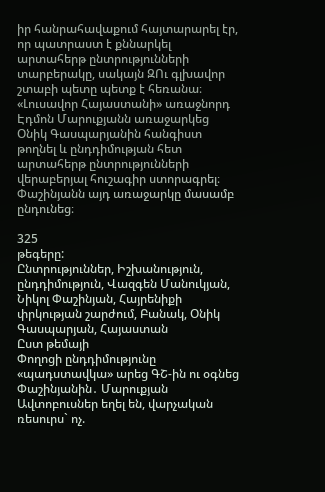իր հանրահավաքում հայտարարել էր, որ պատրաստ է քննարկել արտահերթ ընտրությունների տարբերակը, սակայն ԶՈւ գլխավոր շտաբի պետը պետք է հեռանա։ «Լուսավոր Հայաստանի» առաջնորդ Էդմոն Մարուքյանն առաջարկեց Օնիկ Գասպարյանին հանգիստ թողնել և ընդդիմության հետ արտահերթ ընտրությունների վերաբերյալ հուշագիր ստորագրել։ Փաշինյանն այդ առաջարկը մասամբ ընդունեց։

325
թեգերը:
Ընտրություններ, Իշխանություն, ընդդիմություն, Վազգեն Մանուկյան, Նիկոլ Փաշինյան, Հայրենիքի փրկության շարժում, Բանակ, Օնիկ Գասպարյան, Հայաստան
Ըստ թեմայի
Փողոցի ընդդիմությունը «պադստավկա» արեց ԳՇ-ին ու օգնեց Փաշինյանին․ Մարուքյան
Ավտոբուսներ եղել են, վարչական ռեսուրս` ոչ.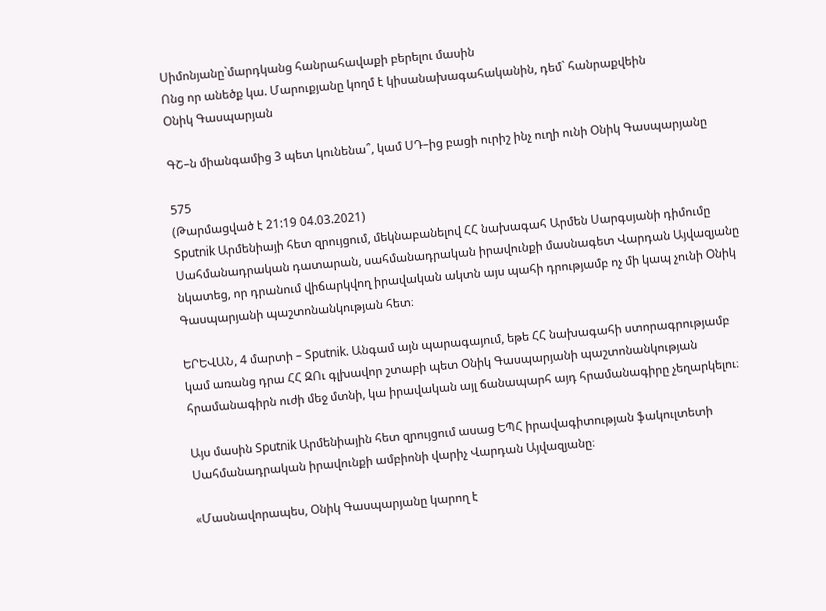Սիմոնյանը`մարդկանց հանրահավաքի բերելու մասին
Ոնց որ անեծք կա. Մարուքյանը կողմ է կիսանախագահականին, դեմ` հանրաքվեին
Օնիկ Գասպարյան

ԳՇ–ն միանգամից 3 պետ կունենա՞, կամ ՍԴ–ից բացի ուրիշ ինչ ուղի ունի Օնիկ Գասպարյանը

575
(Թարմացված է 21:19 04.03.2021)
Sputnik Արմենիայի հետ զրույցում, մեկնաբանելով ՀՀ նախագահ Արմեն Սարգսյանի դիմումը Սահմանադրական դատարան, սահմանադրական իրավունքի մասնագետ Վարդան Այվազյանը նկատեց, որ դրանում վիճարկվող իրավական ակտն այս պահի դրությամբ ոչ մի կապ չունի Օնիկ Գասպարյանի պաշտոնանկության հետ։

ԵՐԵՎԱՆ, 4 մարտի – Sputnik. Անգամ այն պարագայում, եթե ՀՀ նախագահի ստորագրությամբ կամ առանց դրա ՀՀ ԶՈւ գլխավոր շտաբի պետ Օնիկ Գասպարյանի պաշտոնանկության հրամանագիրն ուժի մեջ մտնի, կա իրավական այլ ճանապարհ այդ հրամանագիրը չեղարկելու։

Այս մասին Sputnik Արմենիային հետ զրույցում ասաց ԵՊՀ իրավագիտության ֆակուլտետի Սահմանադրական իրավունքի ամբիոնի վարիչ Վարդան Այվազյանը։

«Մասնավորապես, Օնիկ Գասպարյանը կարող է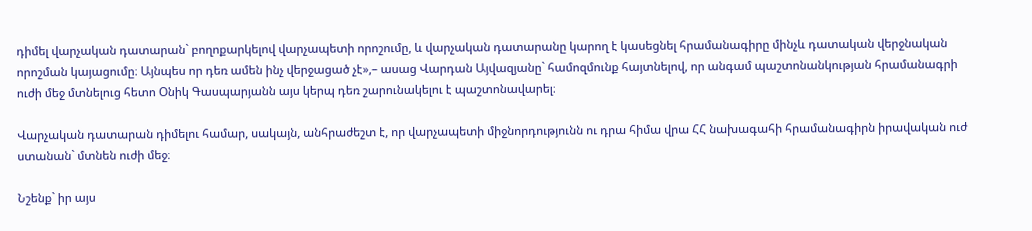դիմել վարչական դատարան` բողոքարկելով վարչապետի որոշումը, և վարչական դատարանը կարող է կասեցնել հրամանագիրը մինչև դատական վերջնական որոշման կայացումը։ Այնպես որ դեռ ամեն ինչ վերջացած չէ»,– ասաց Վարդան Այվազյանը` համոզմունք հայտնելով, որ անգամ պաշտոնանկության հրամանագրի ուժի մեջ մտնելուց հետո Օնիկ Գասպարյանն այս կերպ դեռ շարունակելու է պաշտոնավարել։

Վարչական դատարան դիմելու համար, սակայն, անհրաժեշտ է, որ վարչապետի միջնորդությունն ու դրա հիմա վրա ՀՀ նախագահի հրամանագիրն իրավական ուժ ստանան` մտնեն ուժի մեջ։

Նշենք` իր այս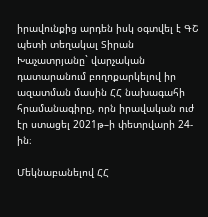իրավունքից արդեն իսկ օգտվել է ԳՇ պետի տեղակալ Տիրան Խաչատրյանը` վարչական դատարանում բողոքարկելով իր ազատման մասին ՀՀ նախագահի հրամանագիրը, որն իրավական ուժ էր ստացել 2021թ–ի փետրվարի 24-ին։

Մեկնաբանելով ՀՀ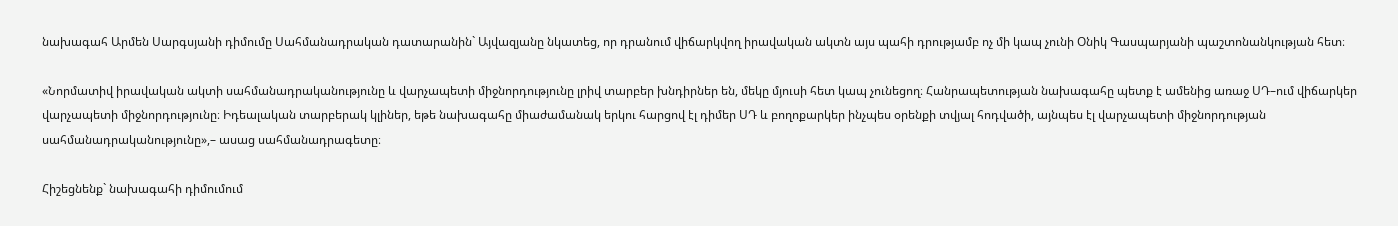նախագահ Արմեն Սարգսյանի դիմումը Սահմանադրական դատարանին` Այվազյանը նկատեց, որ դրանում վիճարկվող իրավական ակտն այս պահի դրությամբ ոչ մի կապ չունի Օնիկ Գասպարյանի պաշտոնանկության հետ։

«Նորմատիվ իրավական ակտի սահմանադրականությունը և վարչապետի միջնորդությունը լրիվ տարբեր խնդիրներ են, մեկը մյուսի հետ կապ չունեցող։ Հանրապետության նախագահը պետք է ամենից առաջ ՍԴ–ում վիճարկեր վարչապետի միջնորդությունը։ Իդեալական տարբերակ կլիներ, եթե նախագահը միաժամանակ երկու հարցով էլ դիմեր ՍԴ և բողոքարկեր ինչպես օրենքի տվյալ հոդվածի, այնպես էլ վարչապետի միջնորդության սահմանադրականությունը»,– ասաց սահմանադրագետը։

Հիշեցնենք` նախագահի դիմումում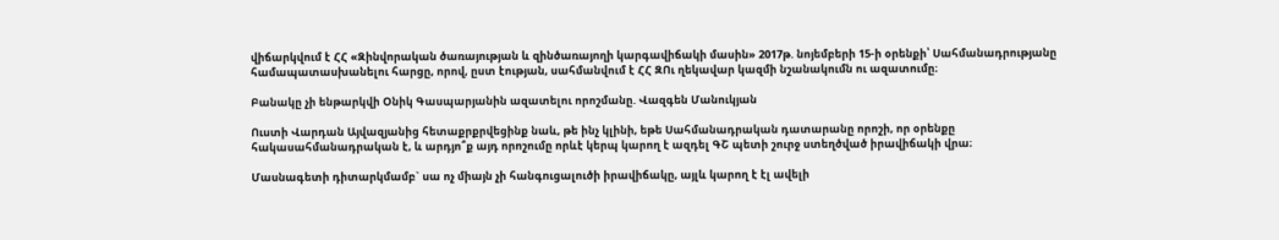վիճարկվում է ՀՀ «Զինվորական ծառայության և զինծառայողի կարգավիճակի մասին» 2017թ. նոյեմբերի 15-ի օրենքի՝ Սահմանադրությանը համապատասխանելու հարցը, որով, ըստ էության, սահմանվում է ՀՀ ԶՈւ ղեկավար կազմի նշանակումն ու ազատումը։

Բանակը չի ենթարկվի Օնիկ Գասպարյանին ազատելու որոշմանը. Վազգեն Մանուկյան

Ուստի Վարդան Այվազյանից հետաքրքրվեցինք նաև, թե ինչ կլինի, եթե Սահմանադրական դատարանը որոշի, որ օրենքը հակասահմանադրական է, և արդյո՞ք այդ որոշումը որևէ կերպ կարող է ազդել ԳՇ պետի շուրջ ստեղծված իրավիճակի վրա։

Մասնագետի դիտարկմամբ` սա ոչ միայն չի հանգուցալուծի իրավիճակը, այլև կարող է էլ ավելի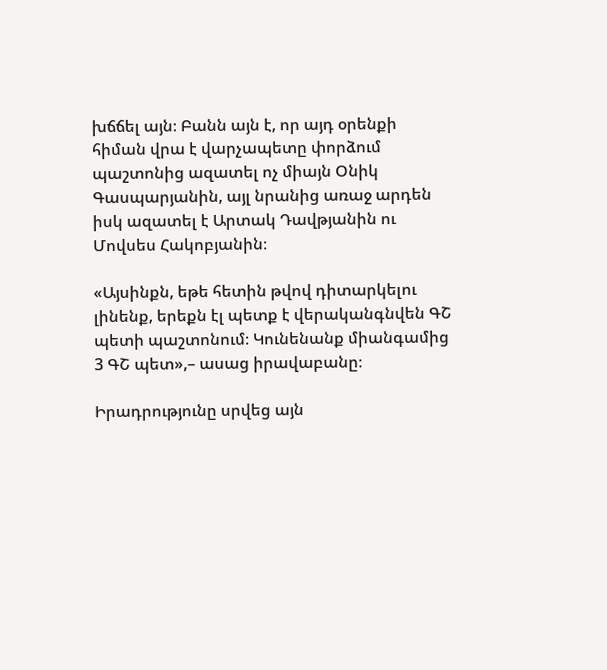խճճել այն։ Բանն այն է, որ այդ օրենքի հիման վրա է վարչապետը փորձում պաշտոնից ազատել ոչ միայն Օնիկ Գասպարյանին, այլ նրանից առաջ արդեն իսկ ազատել է Արտակ Դավթյանին ու Մովսես Հակոբյանին։

«Այսինքն, եթե հետին թվով դիտարկելու լինենք, երեքն էլ պետք է վերականգնվեն ԳՇ պետի պաշտոնում։ Կունենանք միանգամից 3 ԳՇ պետ»,– ասաց իրավաբանը։

Իրադրությունը սրվեց այն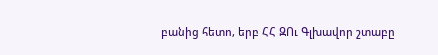բանից հետո, երբ ՀՀ ԶՈւ Գլխավոր շտաբը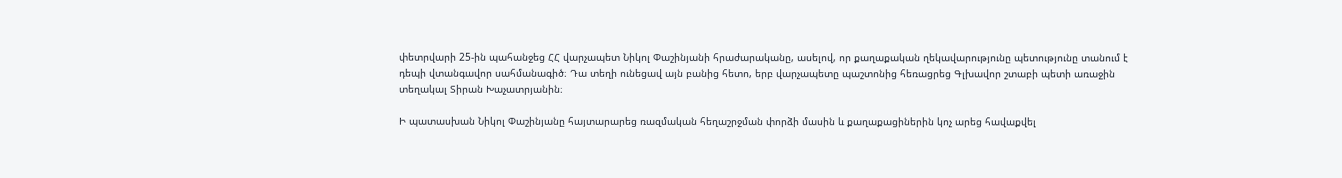փետրվարի 25-ին պահանջեց ՀՀ վարչապետ Նիկոլ Փաշինյանի հրաժարականը, ասելով, որ քաղաքական ղեկավարությունը պետությունը տանում է դեպի վտանգավոր սահմանագիծ։ Դա տեղի ունեցավ այն բանից հետո, երբ վարչապետը պաշտոնից հեռացրեց Գլխավոր շտաբի պետի առաջին տեղակալ Տիրան Խաչատրյանին։

Ի պատասխան Նիկոլ Փաշինյանը հայտարարեց ռազմական հեղաշրջման փորձի մասին և քաղաքացիներին կոչ արեց հավաքվել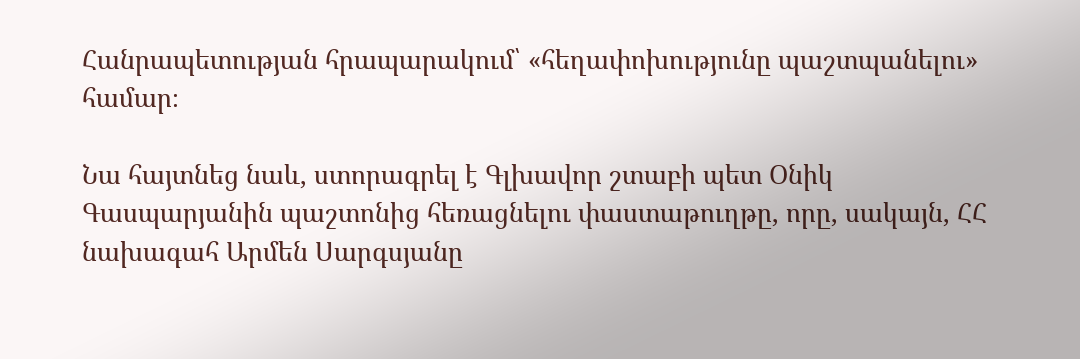Հանրապետության հրապարակում՝ «հեղափոխությունը պաշտպանելու» համար։

Նա հայտնեց նաև, ստորագրել է Գլխավոր շտաբի պետ Օնիկ Գասպարյանին պաշտոնից հեռացնելու փաստաթուղթը, որը, սակայն, ՀՀ նախագահ Արմեն Սարգսյանը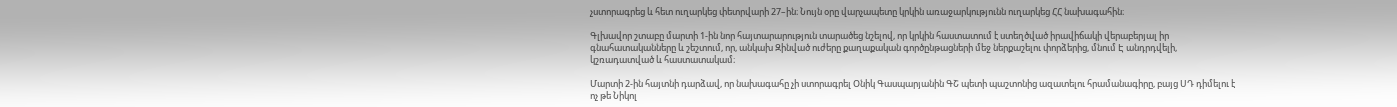չստորագրեց և հետ ուղարկեց փետրվարի 27–ին։ Նույն օրը վարչապետը կրկին առաջարկությունն ուղարկեց ՀՀ նախագահին։

Գլխավոր շտաբը մարտի 1-ին նոր հայտարարություն տարածեց նշելով, որ կրկին հաստատում է ստեղծված իրավիճակի վերաբերյալ իր գնահատականները և շեշտում, որ, անկախ Զինված ուժերը քաղաքական գործընթացների մեջ ներքաշելու փորձերից, մնում Է անդրդվելի, կշռադատված և հաստատակամ։

Մարտի 2-ին հայտնի դարձավ, որ նախագահը չի ստորագրել Օնիկ Գասպարյանին ԳՇ պետի պաշտոնից ազատելու հրամանագիրը, բայց ՍԴ դիմելու է ոչ թե Նիկոլ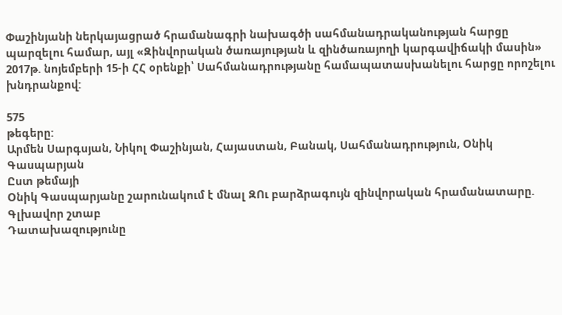Փաշինյանի ներկայացրած հրամանագրի նախագծի սահմանադրականության հարցը պարզելու համար, այլ «Զինվորական ծառայության և զինծառայողի կարգավիճակի մասին» 2017թ. նոյեմբերի 15-ի ՀՀ օրենքի՝ Սահմանադրությանը համապատասխանելու հարցը որոշելու խնդրանքով:

575
թեգերը:
Արմեն Սարգսյան, Նիկոլ Փաշինյան, Հայաստան, Բանակ, Սահմանադրություն, Օնիկ Գասպարյան
Ըստ թեմայի
Օնիկ Գասպարյանը շարունակում է մնալ ԶՈւ բարձրագույն զինվորական հրամանատարը. Գլխավոր շտաբ
Դատախազությունը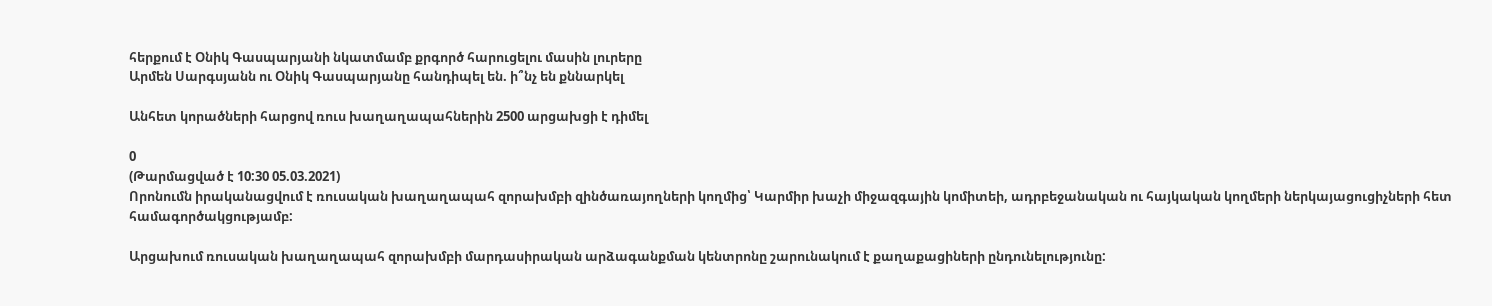հերքում է Օնիկ Գասպարյանի նկատմամբ քրգործ հարուցելու մասին լուրերը
Արմեն Սարգսյանն ու Օնիկ Գասպարյանը հանդիպել են. ի՞նչ են քննարկել

Անհետ կորածների հարցով ռուս խաղաղապահներին 2500 արցախցի է դիմել

0
(Թարմացված է 10:30 05.03.2021)
Որոնումն իրականացվում է ռուսական խաղաղապահ զորախմբի զինծառայողների կողմից՝ Կարմիր խաչի միջազգային կոմիտեի, ադրբեջանական ու հայկական կողմերի ներկայացուցիչների հետ համագործակցությամբ:

Արցախում ռուսական խաղաղապահ զորախմբի մարդասիրական արձագանքման կենտրոնը շարունակում է քաղաքացիների ընդունելությունը: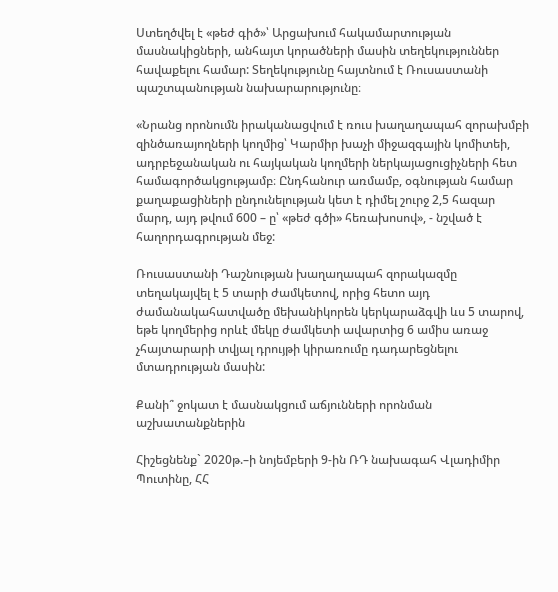Ստեղծվել է «թեժ գիծ»՝ Արցախում հակամարտության մասնակիցների, անհայտ կորածների մասին տեղեկություններ հավաքելու համար: Տեղեկությունը հայտնում է Ռուսաստանի պաշտպանության նախարարությունը։

«Նրանց որոնումն իրականացվում է ռուս խաղաղապահ զորախմբի զինծառայողների կողմից՝ Կարմիր խաչի միջազգային կոմիտեի, ադրբեջանական ու հայկական կողմերի ներկայացուցիչների հետ համագործակցությամբ։ Ընդհանուր առմամբ, օգնության համար քաղաքացիների ընդունելության կետ է դիմել շուրջ 2,5 հազար մարդ, այդ թվում 600 – ը՝ «թեժ գծի» հեռախոսով», - նշված է հաղորդագրության մեջ:

Ռուսաստանի Դաշնության խաղաղապահ զորակազմը տեղակայվել է 5 տարի ժամկետով, որից հետո այդ ժամանակահատվածը մեխանիկորեն կերկարաձգվի ևս 5 տարով, եթե կողմերից որևէ մեկը ժամկետի ավարտից 6 ամիս առաջ չհայտարարի տվյալ դրույթի կիրառումը դադարեցնելու մտադրության մասին:

Քանի՞ ջոկատ է մասնակցում աճյունների որոնման աշխատանքներին

Հիշեցնենք` 2020թ.–ի նոյեմբերի 9-ին ՌԴ նախագահ Վլադիմիր Պուտինը, ՀՀ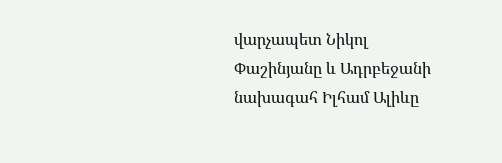վարչապետ Նիկոլ Փաշինյանը և Ադրբեջանի նախագահ Իլհամ Ալիևը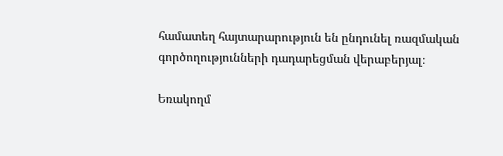համատեղ հայտարարություն են ընդունել ռազմական գործողությունների դադարեցման վերաբերյալ։

Եռակողմ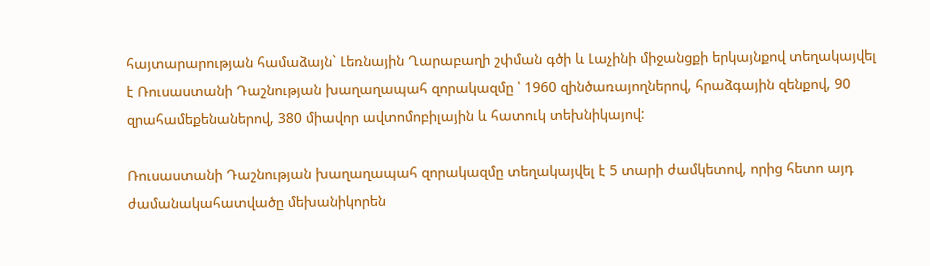հայտարարության համաձայն` Լեռնային Ղարաբաղի շփման գծի և Լաչինի միջանցքի երկայնքով տեղակայվել է Ռուսաստանի Դաշնության խաղաղապահ զորակազմը ՝ 1960 զինծառայողներով, հրաձգային զենքով, 90 զրահամեքենաներով, 380 միավոր ավտոմոբիլային և հատուկ տեխնիկայով:

Ռուսաստանի Դաշնության խաղաղապահ զորակազմը տեղակայվել է 5 տարի ժամկետով, որից հետո այդ ժամանակահատվածը մեխանիկորեն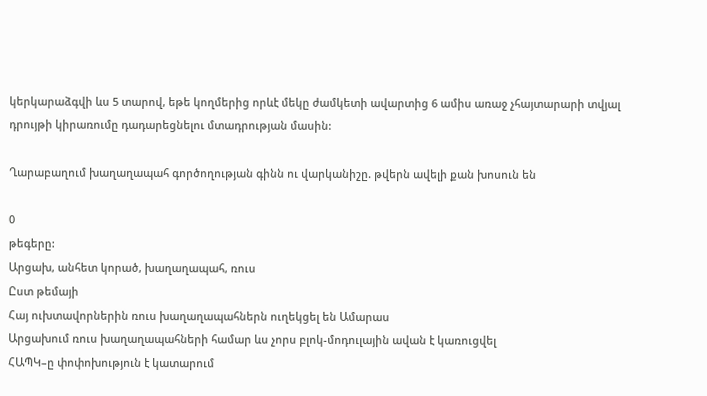կերկարաձգվի ևս 5 տարով, եթե կողմերից որևէ մեկը ժամկետի ավարտից 6 ամիս առաջ չհայտարարի տվյալ դրույթի կիրառումը դադարեցնելու մտադրության մասին:

Ղարաբաղում խաղաղապահ գործողության գինն ու վարկանիշը. թվերն ավելի քան խոսուն են

0
թեգերը:
Արցախ, անհետ կորած, խաղաղապահ, ռուս
Ըստ թեմայի
Հայ ուխտավորներին ռուս խաղաղապահներն ուղեկցել են Ամարաս
Արցախում ռուս խաղաղապահների համար ևս չորս բլոկ-մոդուլային ավան է կառուցվել
ՀԱՊԿ–ը փոփոխություն է կատարում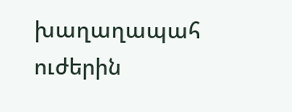խաղաղապահ ուժերին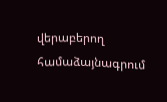վերաբերող համաձայնագրում